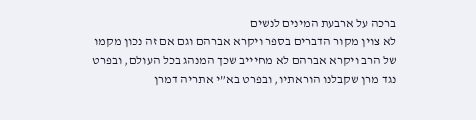ברכה על ארבעת המינים לנשים
לא צוין מקור הדברים בספר ויקרא אברהם וגם אם זה נכון מקמו של הרב ויקרא אברהם לא מחיייב שכך המנהג בכל העולם, ובפרט נגד מרן שקבלנו הוראתיו, ובפרט בא”י אתריה דמרן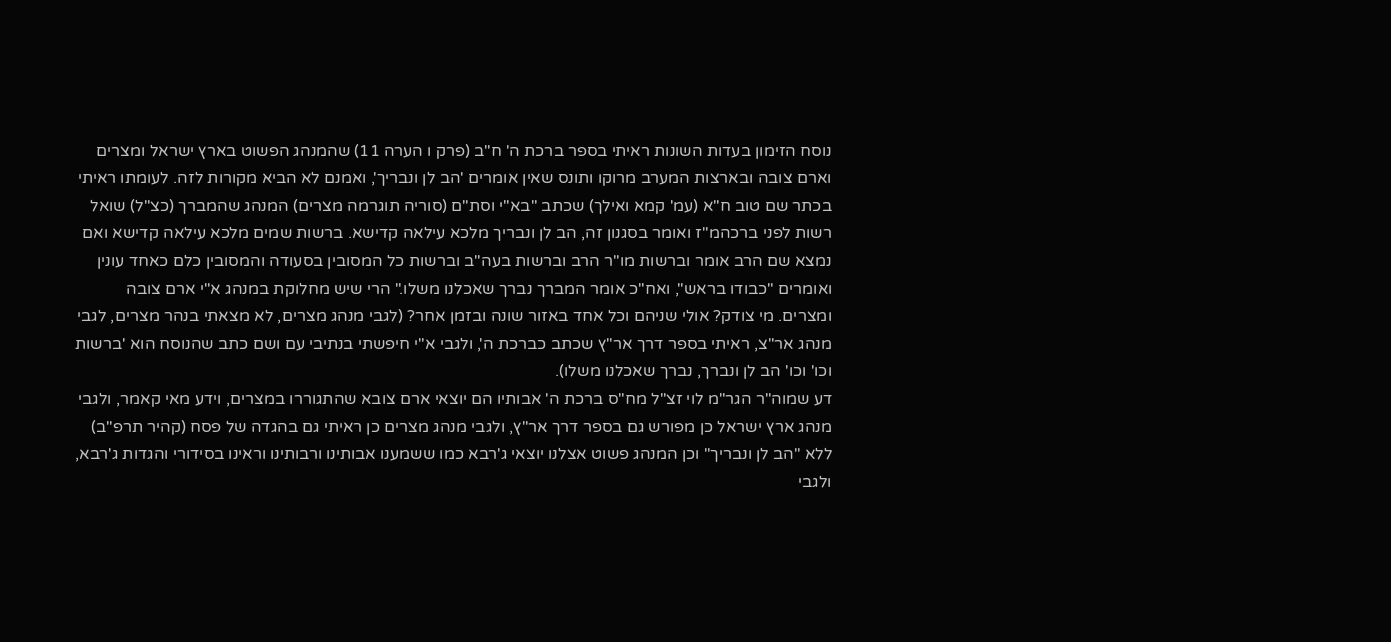נוסח הזימון בעדות השונות ראיתי בספר ברכת ה' ח"ב (פרק ו הערה 11) שהמנהג הפשוט בארץ ישראל ומצרים וארם צובה ובארצות המערב מרוקו ותונס שאין אומרים 'הב לן ונבריך', ואמנם לא הביא מקורות לזה. לעומתו ראיתי בכתר שם טוב ח"א (עמ' קמא ואילך) שכתב "בא"י וסת"ם (סוריה תוגרמה מצרים) המנהג שהמברך (כצ"ל) שואל רשות לפני ברכהמ"ז ואומר בסגנון זה, הב לן ונבריך מלכא עילאה קדישא. ברשות שמים מלכא עילאה קדישא ואם נמצא שם הרב אומר וברשות מו"ר הרב וברשות בעה"ב וברשות כל המסובין בסעודה והמסובין כלם כאחד עונין ואומרים "כבודו בראש", ואח"כ אומר המברך נברך שאכלנו משלו." הרי שיש מחלוקת במנהג א"י ארם צובה ומצרים. מי צודק? אולי שניהם וכל אחד באזור שונה ובזמן אחר? (לגבי מנהג מצרים, לא מצאתי בנהר מצרים, לגבי מנהג אר"צ, ראיתי בספר דרך אר"ץ שכתב כברכת ה', ולגבי א"י חיפשתי בנתיבי עם ושם כתב שהנוסח הוא 'ברשות וכו' וכו' הב לן ונברך, נברך שאכלנו משלו).
דע שמוה"ר הגר"מ לוי זצ"ל מח"ס ברכת ה' אבותיו הם יוצאי ארם צובא שהתגוררו במצרים, וידע מאי קאמר, ולגבי מנהג ארץ ישראל כן מפורש גם בספר דרך אר"ץ, ולגבי מנהג מצרים כן ראיתי גם בהגדה של פסח (קהיר תרפ"ב) ללא "הב לן ונבריך" וכן המנהג פשוט אצלנו יוצאי ג'רבא כמו ששמענו אבותינו ורבותינו וראינו בסידורי והגדות ג'רבא, ולגבי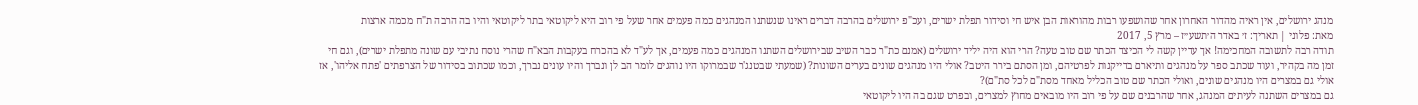מנהג ירושלים, אין ראיה מהדור האחרון אחר שהושפעו רבות מהוראות הבן איש חי וסידור תפלת ישרים, ועכ"פ ירושלים בהרבה דברים ראינו שנשתנו המנהגים כמה פעמים אחר שעל פי רוב היא ליקוטאי בתר ליקוטאי והיו בה הרבה ת"ח מכמה ארצות
מאת: פלוני | תאריך: ז׳ באדר ה׳תשע״ז – מרץ 5, 2017
תודה רבה לתשובה המחכימה! אך עדיין קשה לי הכיצד הכתר שם טוב טעה? הרי הוא היה יליד ירושלים (אמנם כת"ר כבר השיב שבירושלים השתנו המנהגים כמה פעמים, אך לע"ד לא בהכרח בעקבות הבא"ח שהרי נוסח נתיבי עם שונה מתפלת ישרים), וגם חי זמן מה בקהיר, ועוד שכתב ספר על מנהגים ותיארם בדייקנות לפרטיהם, ומן הסתם בירר היטב? אולי היו מנהגים שונים בערים השונות? (שמעתי שבטנג'ר שבמרוקו היו נוהגים לומר הב לן ונברך והיו עונים נברך, וכמו שכתוב בסידור של הצרפתים 'פתח אליהו', אז אולי גם במצרים היו מנהגים שונים, ואולי הכתר שם טוב הכליל מאחד מסת"ם לכל סת"ם)?
גם במצרים השתנה לעיתים המנהג, אחר שהרבנים שם על פי רוב היו מובאים מחוץ למצרים, ובפרט שגם בה היו ליקוטאי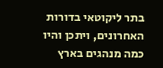בתר ליקוטאי בדורות האחרונים, ויתכן והיו כמה מנהגים בארץ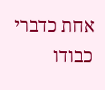אחת כדברי כבודו